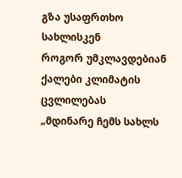გზა უსაფრთხო სახლისკენ
როგორ უმკლავდებიან ქალები კლიმატის ცვლილებას
„მდინარე ჩემს სახლს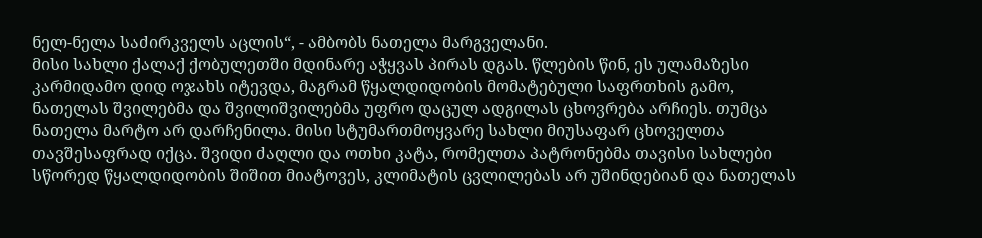ნელ-ნელა საძირკველს აცლის“, - ამბობს ნათელა მარგველანი.
მისი სახლი ქალაქ ქობულეთში მდინარე აჭყვას პირას დგას. წლების წინ, ეს ულამაზესი კარმიდამო დიდ ოჯახს იტევდა, მაგრამ წყალდიდობის მომატებული საფრთხის გამო, ნათელას შვილებმა და შვილიშვილებმა უფრო დაცულ ადგილას ცხოვრება არჩიეს. თუმცა ნათელა მარტო არ დარჩენილა. მისი სტუმართმოყვარე სახლი მიუსაფარ ცხოველთა თავშესაფრად იქცა. შვიდი ძაღლი და ოთხი კატა, რომელთა პატრონებმა თავისი სახლები სწორედ წყალდიდობის შიშით მიატოვეს, კლიმატის ცვლილებას არ უშინდებიან და ნათელას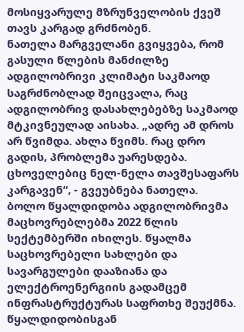მოსიყვარულე მზრუნველობის ქვეშ თავს კარგად გრძნობენ.
ნათელა მარგველანი გვიყვება, რომ გასული წლების მანძილზე ადგილობრივი კლიმატი საკმაოდ საგრძნობლად შეიცვალა, რაც ადგილობრივ დასახლებებზე საკმაოდ მტკივნეულად აისახა. „ადრე ამ დროს არ წვიმდა. ახლა წვიმს. რაც დრო გადის, პრობლემა უარესდება. ცხოველებიც ნელ-ნელა თავშესაფარს კარგავენ“, - გვეუბნება ნათელა.
ბოლო წყალდიდობა ადგილობრივმა მაცხოვრებლებმა 2022 წლის სექტემბერში იხილეს. წყალმა საცხოვრებელი სახლები და სავარგულები დააზიანა და ელექტროენერგიის გადამცემ ინფრასტრუქტურას საფრთხე შეუქმნა.
წყალდიდობისგან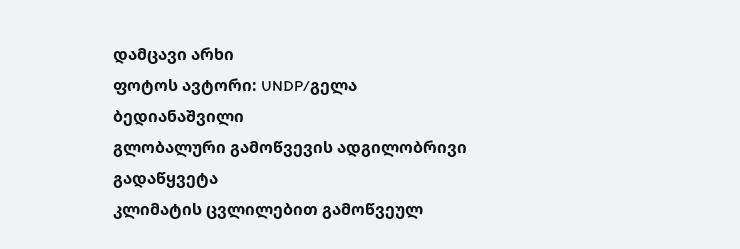დამცავი არხი
ფოტოს ავტორი: UNDP/გელა ბედიანაშვილი
გლობალური გამოწვევის ადგილობრივი გადაწყვეტა
კლიმატის ცვლილებით გამოწვეულ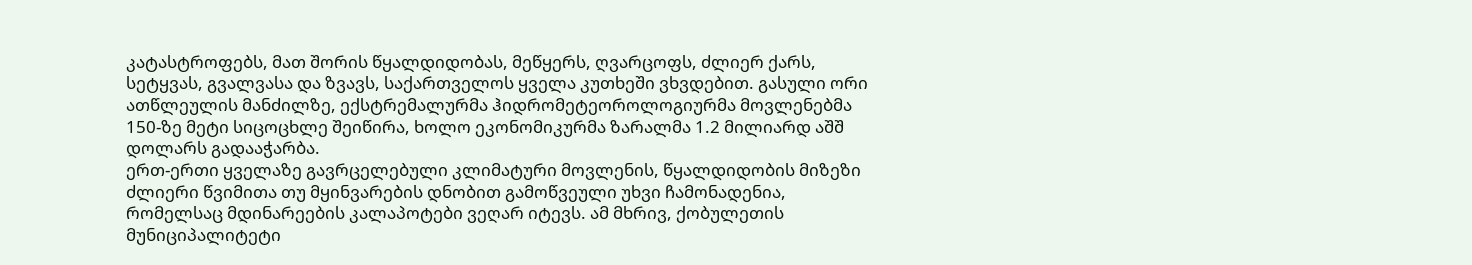კატასტროფებს, მათ შორის წყალდიდობას, მეწყერს, ღვარცოფს, ძლიერ ქარს, სეტყვას, გვალვასა და ზვავს, საქართველოს ყველა კუთხეში ვხვდებით. გასული ორი ათწლეულის მანძილზე, ექსტრემალურმა ჰიდრომეტეოროლოგიურმა მოვლენებმა 150-ზე მეტი სიცოცხლე შეიწირა, ხოლო ეკონომიკურმა ზარალმა 1.2 მილიარდ აშშ დოლარს გადააჭარბა.
ერთ-ერთი ყველაზე გავრცელებული კლიმატური მოვლენის, წყალდიდობის მიზეზი ძლიერი წვიმითა თუ მყინვარების დნობით გამოწვეული უხვი ჩამონადენია, რომელსაც მდინარეების კალაპოტები ვეღარ იტევს. ამ მხრივ, ქობულეთის მუნიციპალიტეტი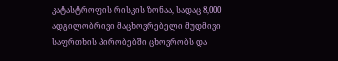კატასტროფის რისკის ზონაა, სადაც 8,000 ადგილობრივი მაცხოვრებელი მუდმივი საფრთხის პირობებში ცხოვრობს და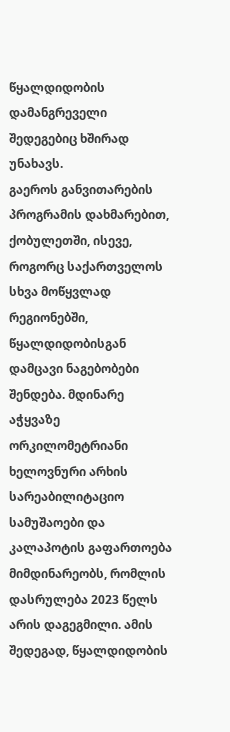წყალდიდობის დამანგრეველი შედეგებიც ხშირად უნახავს.
გაეროს განვითარების პროგრამის დახმარებით, ქობულეთში, ისევე, როგორც საქართველოს სხვა მოწყვლად რეგიონებში, წყალდიდობისგან დამცავი ნაგებობები შენდება. მდინარე აჭყვაზე ორკილომეტრიანი ხელოვნური არხის სარეაბილიტაციო სამუშაოები და კალაპოტის გაფართოება მიმდინარეობს, რომლის დასრულება 2023 წელს არის დაგეგმილი. ამის შედეგად, წყალდიდობის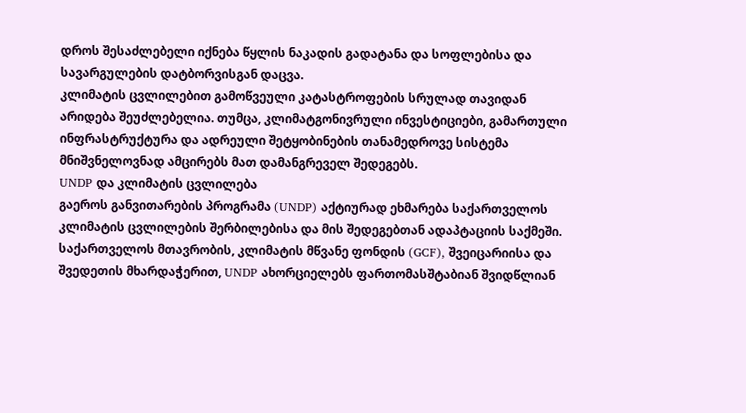დროს შესაძლებელი იქნება წყლის ნაკადის გადატანა და სოფლებისა და სავარგულების დატბორვისგან დაცვა.
კლიმატის ცვლილებით გამოწვეული კატასტროფების სრულად თავიდან არიდება შეუძლებელია. თუმცა, კლიმატგონივრული ინვესტიციები, გამართული ინფრასტრუქტურა და ადრეული შეტყობინების თანამედროვე სისტემა მნიშვნელოვნად ამცირებს მათ დამანგრეველ შედეგებს.
UNDP და კლიმატის ცვლილება
გაეროს განვითარების პროგრამა (UNDP) აქტიურად ეხმარება საქართველოს კლიმატის ცვლილების შერბილებისა და მის შედეგებთან ადაპტაციის საქმეში. საქართველოს მთავრობის, კლიმატის მწვანე ფონდის (GCF), შვეიცარიისა და შვედეთის მხარდაჭერით, UNDP ახორციელებს ფართომასშტაბიან შვიდწლიან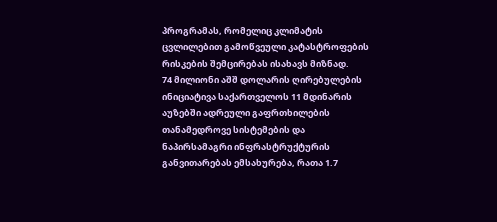პროგრამას, რომელიც კლიმატის ცვლილებით გამოწვეული კატასტროფების რისკების შემცირებას ისახავს მიზნად.
74 მილიონი აშშ დოლარის ღირებულების ინიციატივა საქართველოს 11 მდინარის აუზებში ადრეული გაფრთხილების თანამედროვე სისტემების და ნაპირსამაგრი ინფრასტრუქტურის განვითარებას ემსახურება, რათა 1.7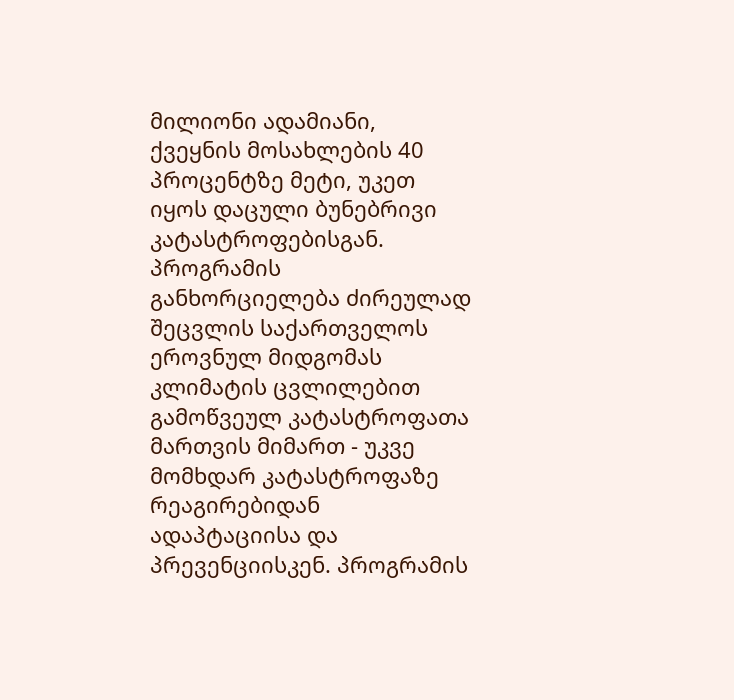მილიონი ადამიანი, ქვეყნის მოსახლების 40 პროცენტზე მეტი, უკეთ იყოს დაცული ბუნებრივი კატასტროფებისგან.
პროგრამის განხორციელება ძირეულად შეცვლის საქართველოს ეროვნულ მიდგომას კლიმატის ცვლილებით გამოწვეულ კატასტროფათა მართვის მიმართ - უკვე მომხდარ კატასტროფაზე რეაგირებიდან ადაპტაციისა და პრევენციისკენ. პროგრამის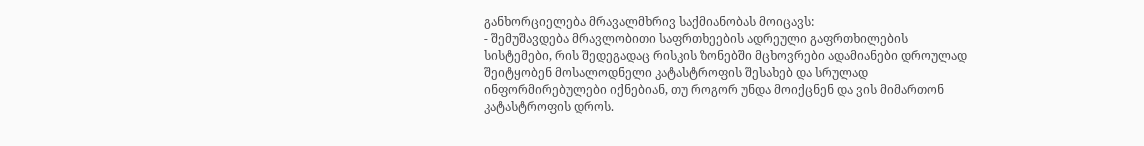განხორციელება მრავალმხრივ საქმიანობას მოიცავს:
- შემუშავდება მრავლობითი საფრთხეების ადრეული გაფრთხილების სისტემები, რის შედეგადაც რისკის ზონებში მცხოვრები ადამიანები დროულად შეიტყობენ მოსალოდნელი კატასტროფის შესახებ და სრულად ინფორმირებულები იქნებიან, თუ როგორ უნდა მოიქცნენ და ვის მიმართონ კატასტროფის დროს.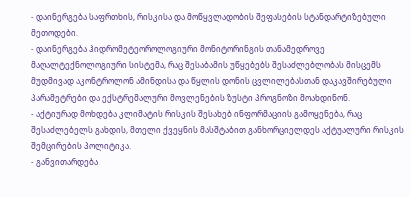- დაინერგება საფრთხის, რისკისა და მოწყვლადობის შეფასების სტანდარტიზებული მეთოდები.
- დაინერგება ჰიდრომეტეოროლოგიური მონიტორინგის თანამედროვე მაღალტექნოლოგიური სისტემა, რაც შესაბამის უწყებებს შესაძლებლობას მისცემს მუდმივად აკონტროლონ ამინდისა და წყლის დონის ცვლილებასთან დაკავშირებული პარამეტრები და ექსტრემალური მოვლენების ზუსტი პროგნოზი მოახდინონ.
- აქტიურად მოხდება კლიმატის რისკის შესახებ ინფორმაციის გამოყენება, რაც შესაძლებელს გახდის, მთელი ქვეყნის მასშტაბით განხორციელდეს აქტუალური რისკის შემცირების პოლიტიკა.
- განვითარდება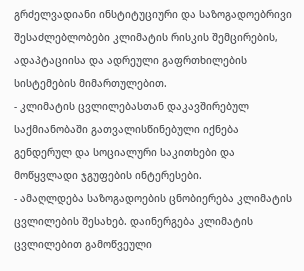გრძელვადიანი ინსტიტუციური და საზოგადოებრივი შესაძლებლობები კლიმატის რისკის შემცირების, ადაპტაციისა და ადრეული გაფრთხილების სისტემების მიმართულებით.
- კლიმატის ცვლილებასთან დაკავშირებულ საქმიანობაში გათვალისწინებული იქნება გენდერულ და სოციალური საკითხები და მოწყვლადი ჯგუფების ინტერესები.
- ამაღლდება საზოგადოების ცნობიერება კლიმატის ცვლილების შესახებ. დაინერგება კლიმატის ცვლილებით გამოწვეული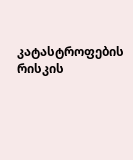კატასტროფების რისკის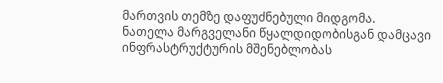მართვის თემზე დაფუძნებული მიდგომა.
ნათელა მარგველანი წყალდიდობისგან დამცავი ინფრასტრუქტურის მშენებლობას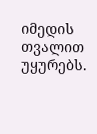იმედის თვალით უყურებს.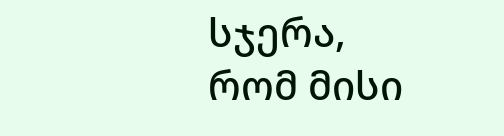სჯერა, რომ მისი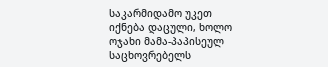საკარმიდამო უკეთ იქნება დაცული, ხოლო ოჯახი მამა-პაპისეულ საცხოვრებელს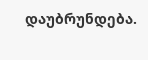დაუბრუნდება.